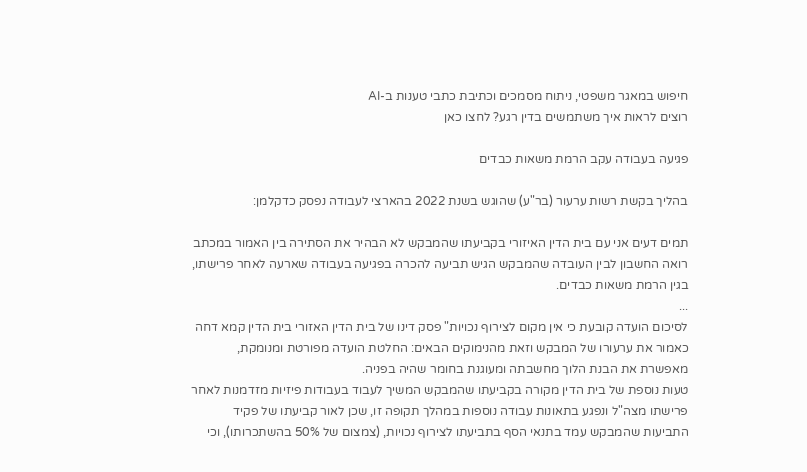חיפוש במאגר משפטי, ניתוח מסמכים וכתיבת כתבי טענות ב-AI
רוצים לראות איך משתמשים בדין רגע? לחצו כאן

פגיעה בעבודה עקב הרמת משאות כבדים

בהליך בקשת רשות ערעור (בר"ע) שהוגש בשנת 2022 בהארצי לעבודה נפסק כדקלמן:

תמים דעים אני עם בית הדין האיזורי בקביעתו שהמבקש לא הבהיר את הסתירה בין האמור במכתב רואה החשבון לבין העובדה שהמבקש הגיש תביעה להכרה בפגיעה בעבודה שארעה לאחר פרישתו, בגין הרמת משאות כבדים.
...
לסיכום הועדה קובעת כי אין מקום לצירוף נכויות" פסק דינו של בית הדין האזורי בית הדין קמא דחה כאמור את ערעורו של המבקש וזאת מהנימוקים הבאים: החלטת הועדה מפורטת ומנומקת, מאפשרת את הבנת הלוך מחשבתה ומעוגנת בחומר שהיה בפניה.
טעות נוספת של בית הדין מקורה בקביעתו שהמבקש המשיך לעבוד בעבודות פיזיות מזדמנות לאחר פרישתו מצה"ל ונפגע בתאונות עבודה נוספות במהלך תקופה זו, שכן לאור קביעתו של פקיד התביעות שהמבקש עמד בתנאי הסף בתביעתו לצירוף נכויות, (צמצום של 50% בהשתכרותו), וכי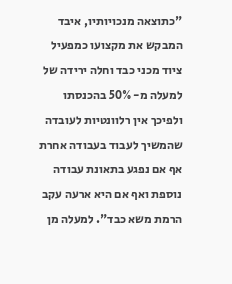"כתוצאה מנכויותיו, איבד המבקש את מקצועו כמפעיל ציוד מכני כבד וחלה ירידה של למעלה מ- 50% בהכנסתו ולפיכך אין רלוונטיות לעובדה שהמשיך לעבוד בעבודה אחרת אף אם נפגע בתאונת עבודה נוספת ואף אם היא ארעה עקב הרמת משא כבד". למעלה מן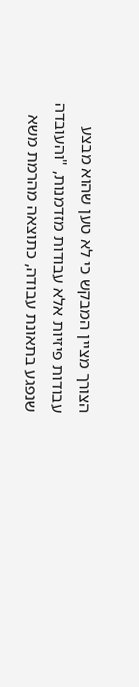הצורך מציין המבקש כי לא טען שהוא מבצע עבודות פיזיות אלא עבודות מזדמנות, "והעובדה שנפגע בתאונת עבודה, כתוצאה מהרמת משא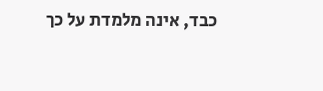כבד, אינה מלמדת על כך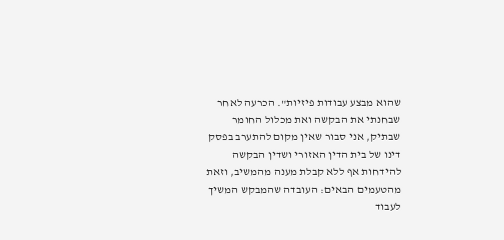שהוא מבצע עבודות פיזיות". הכרעה לאחר שבחנתי את הבקשה ואת מכלול החומר שבתיק, אני סבור שאין מקום להתערב בפסק דינו של בית הדין האזורי ושדין הבקשה להידחות אף ללא קבלת מענה מהמשיב, וזאת מהטעמים הבאים: העובדה שהמבקש המשיך לעבוד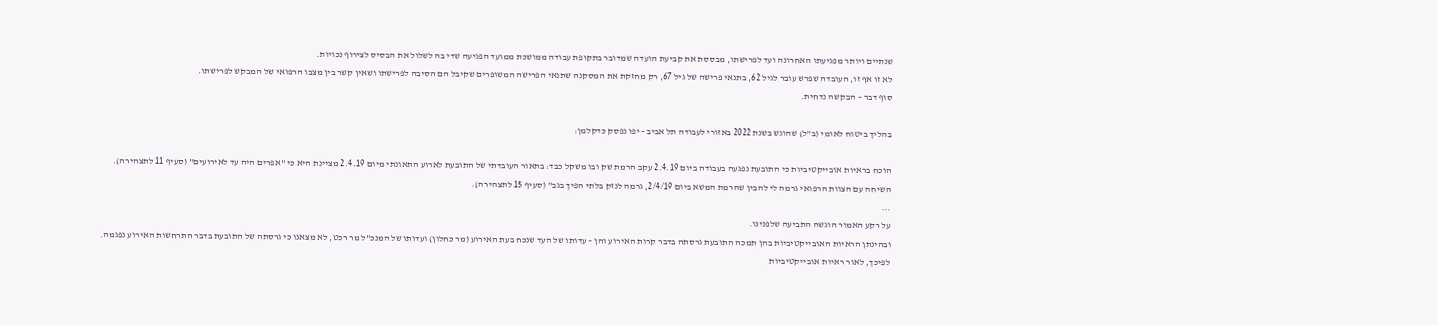שנתיים ויותר מפגיעתו האחרונה ועד לפרישתו, מבססת את קביעת הועדה שמדובר בתקופת עבודה ממושכת ממועד הפגיעה שדי בה לשלול את הבסיס לצירוף נכויות.
לא זו אף זו, העובדה שפרש עובר לגיל 62, בתנאי פרישה של גיל 67, רק מחזקת את המסקנה שתנאי הפרישה המשופרים שקיבל הם הסיבה לפרישתו ושאין קשר בין מצבו הרפואי של המבקש לפרישתו.
סוף דבר – הבקשה נדחית.

בהליך ביטוח לאומי (ב"ל) שהוגש בשנת 2022 באזורי לעבודה תל אביב - יפו נפסק כדקלמן:

הוכח בראיות אובייקטיביות כי התובעת נפגעה בעבודה ביום 2.4.19 עקב הרמת שק ובו משקל כבד: בתאור העובדתי של התובעת לארוע התאונתי מיום 2.4.19 מציינת היא כי "אפרים היה עד לאירועים" (סעיף 11 לתצהירה).
השיחה עם הצוות הרפואי גרמה לי להבין שהרמת המשא ביום 2/4/19, גרמה לנזק בלתי הפיך בגב" (סעיף 15 לתצהירה).
...
על רקע האמור הוגשה התביעה שלפנינו.
ובהינתן הראיות האובייקטיביות בהן תמכה התובעת גרסתה בדבר קרות האירוע והן – עדותו של העד שנכח בעת האירוע (מר כחלון) ועדותו של המנכ"ל מר רכט, לא מצאנו כי גרסתה של התובעת בדבר התרחשות האירוע נפגמה.
לפיכך, לאור ראיות אובייקטיביות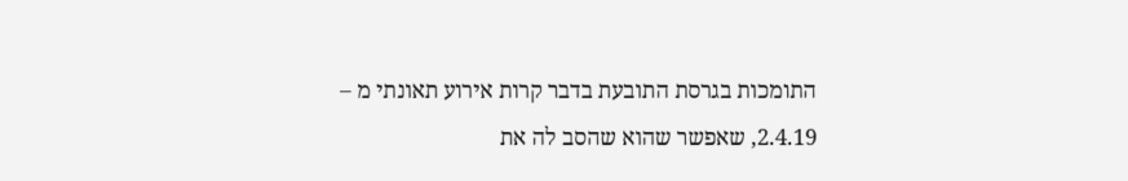התומכות בגרסת התובעת בדבר קרות אירוע תאונתי מ – 2.4.19, שאפשר שהוא שהסב לה את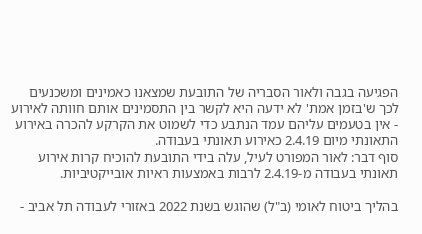הפגיעה בגבה ולאור הסבריה של התובעת שמצאנו כאמינים ומשכנעים לכך ש'בזמן אמת' לא ידעה היא לקשר בין התסמינים אותם חוותה לאירוע - אין בטעמים עליהם עמד הנתבע כדי לשמוט את הקרקע להכרה באירוע התאונתי מיום 2.4.19 כאירוע תאונתי בעבודה.
סוף דבר: לאור המפורט לעיל, עלה בידי התובעת להוכיח קרות אירוע תאונתי בעבודה מ-2.4.19 לרבות באמצעות ראיות אובייקטיביות.

בהליך ביטוח לאומי (ב"ל) שהוגש בשנת 2022 באזורי לעבודה תל אביב -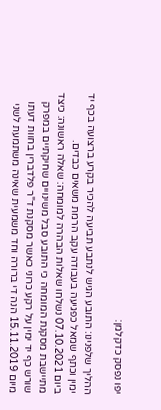יפו נפסק כדקלמן:

ההליך שלפנינו: התובע הגיש לנתבע תביעה להכיר בקרע ברצועה בכף יד ימין וכתף שמאל כפגיעה בעבודה עקב הרמת משאים כבדים.
ביום 07.10.2021 נשלחו שאלות הבהרה למומחה: שאלה ראשונה: כיצד מתיישבת מסקנת המומחה כי התובע סבל משינויים שחיקתיים במפרק שורש כף יד ימין על רקע כרוני כאשר מסקנת ד"ר פלדברין בחוות דעתו מיום 15.11.2019 הנה די ברורה וחד משמעית שאינה משתמעת לשני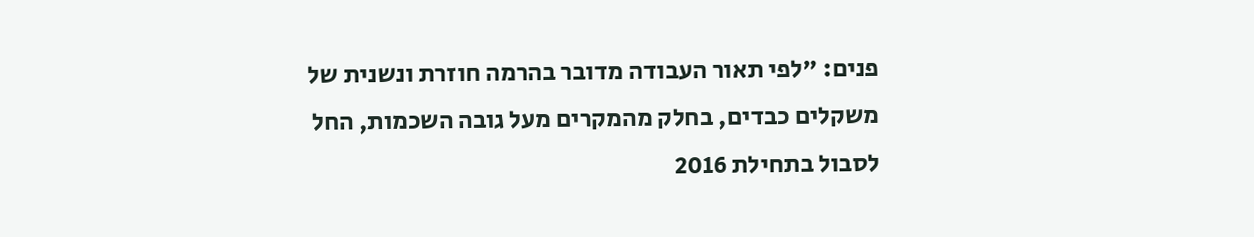פנים: "לפי תאור העבודה מדובר בהרמה חוזרת ונשנית של משקלים כבדים, בחלק מהמקרים מעל גובה השכמות, החל לסבול בתחילת 2016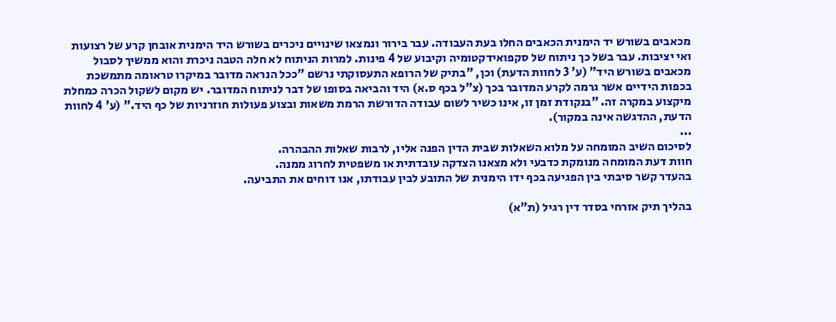מכאבים בשורש יד הימנית הכאבים החלו בעת העבודה. עבר בירור ונמצאו שינויים ניכרים בשורש היד הימנית אובחן קרע של רצועות ואי יציבות. עבר בשל כך ניתוח של סקפואידקטומיה וקיבוע של 4 פינות. למרות הניתוח לא חלה הטבה ניכרת והוא ממשיך לסבול מכאבים בשורש היד" (ע' 3 לחוות הדעת) וכן, "בתיק של הרופא התעסוקתי נרשם "ככל הנראה מדובר במיקרו טראומה מתמשכת בכפות הידיים אשר גרמה לקרע המדובר בכך (צ"ל בכף ס.א) היד והביאה בסופו של דבר לניתוח המדובר. יש מקום לשקול הכרה כמחלת מיקצוע במקרה זה. "בנקודת זמן זו, אינו כשיר לשום עבודה הדורשת הרמת משאות ובצוע פעולות חוזרניות של כף היד." (ע' 4 לחוות הדעת, ההדגשה אינה במקור).
...
לסיכום השיב המומחה על מלוא השאלות שבית הדין הפנה אליו, לרבות שאלות ההבהרה.
חוות דעת המומחה מנומקת כדבעי ולא מצאנו הצדקה עובדתית או משפטית לחרוג ממנה.
בהעדר קשר סיבתי בין הפגיעה בכף ידו הימנית של התובע לבין עבודתו, אנו דוחים את התביעה.

בהליך תיק אזרחי בסדר דין רגיל (ת"א)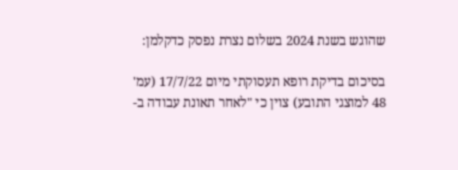שהוגש בשנת 2024 בשלום נצרת נפסק כדקלמן:

בסיכום בדיקת רופא תעסוקתי מיום 17/7/22 (עמ' 48 למוצגי התובע) צוין כי "לאחר תאונת עבודה ב-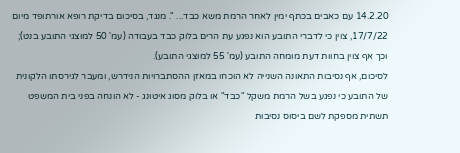14.2.20 עם כאבים בכתף ימין לאחר הרמת משא כבד... ". מנגד, בסיכום בדיקת רופא אורתופד מיום 17/7/22, צוין כי לדברי התובע הוא נפגע עת הרים בלוק כבד בעבודה (עמ' 50 למוצגי התובע בנט); וכך אף צוין בחוות דעת מומחה התובע (עמ' 55 למוצגי התובע).
לסיכום, אף נסיבות התאונה השנייה לא הוכחו במאזן ההסתברויות הנידרש, ומעבר לגירסתו הלקונית של התובע כי נפגע בשל הרמת משקל "כבד" או בלוק מסוג איטונג - לא הונחה בפני בית המשפט תשתית מספקת לשם ביסוס נסיבות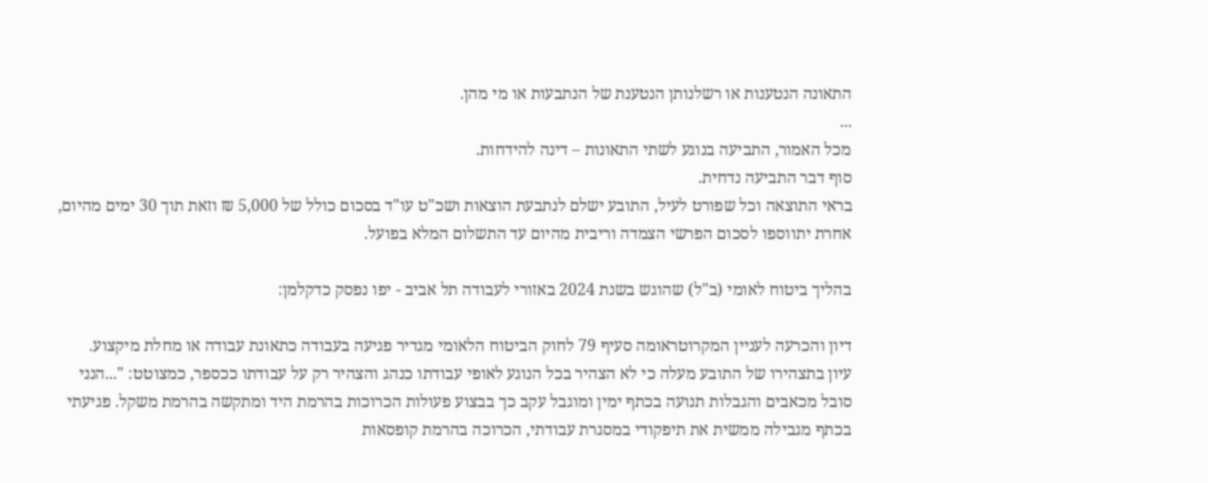התאונה הנטענות או רשלנותן הנטענת של הנתבעות או מי מהן.
...
מכל האמור, התביעה בנוגע לשתי התאונות – דינה להידחות.
סוף דבר התביעה נדחית.
בראי התוצאה וכל שפורט לעיל, התובע ישלם לנתבעת הוצאות ושכ"ט עו"ד בסכום כולל של 5,000 ₪ וזאת תוך 30 ימים מהיום, אחרת יתווספו לסכום הפרשי הצמדה וריבית מהיום עד התשלום המלא בפועל.

בהליך ביטוח לאומי (ב"ל) שהוגש בשנת 2024 באזורי לעבודה תל אביב - יפו נפסק כדקלמן:

דיון והכרעה לעניין המקרוטראומה סעיף 79 לחוק הביטוח הלאומי מגדיר פגיעה בעבודה כתאונת עבודה או מחלת מיקצוע.
עיון בתצהירו של התובע מעלה כי לא הצהיר בכל הנוגע לאופי עבודתו כנהג והצהיר רק על עבודתו ככספר, כמצוטט: "...הנני סובל מכאבים והגבלות תנועה בכתף ימין ומוגבל עקב כך בבצוע פעולות הכרוכות בהרמת היד ומתקשה בהרמת משקל. פגיעתי בכתף מגבילה ממשית את תיפקודי במסגרת עבודתי, הכרוכה בהרמת קופסאות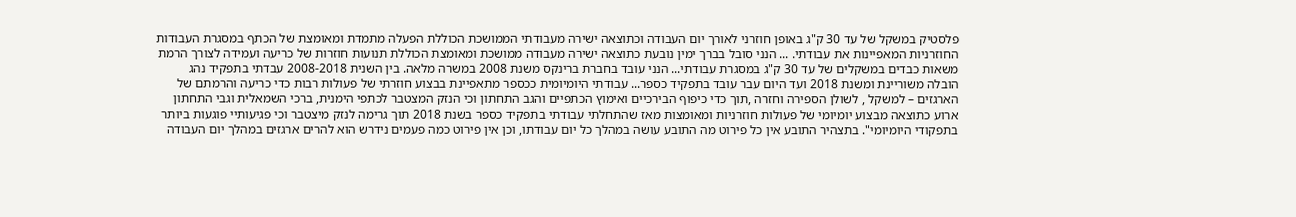פלסטיק במשקל של עד 30 ק"ג באופן חוזרני לאורך יום העבודה וכתוצאה ישירה מעבודתי הממושכת הכוללת הפעלה מתמדת ומאומצת של הכתף במסגרת העבודות החוזרניות המאפיינות את עבודתי. ... הנני סובל בברך ימין נובעת כתוצאה ישירה מעבודה ממושכת ומאומצת הכוללת תנועות חוזרות של כריעה ועמידה לצורך הרמת משאות כבדים במשקלים של עד 30 ק"ג במסגרת עבודתי... הנני עובד בחברת ברינקס משנת 2008 במשרה מלאה. בין השנית 2008-2018 עבדתי בתפקיד נהג הובלה משוריינת ומשנת 2018 ועד היום עבר עובד בתפקיד כספר... עבודתי היומיומית ככספר מתאפיינת בבצוע חוזרתי של פעולות רבות כדי כריעה והרמתם של הארגזים – למשקל , לשולן הספירה וחזרה ,תוך כדי כיפוף הבירכיים ואימוץ הכתפיים והגב התחתון וכי הנזק המצטבר לכתפי הימנית, ברכי השמאלית וגבי התחתון ארוע כתוצאה מבצוע יומיומי של פעולות חוזרניות ומאומצות מאז שהתחלתי עבודתי בתפקיד כספר בשנת 2018 תוך גרימה לנזק מיצטבר וכי פגיעותיי פוגעות ביותר בתפקודי היומיומי". בתצהיר התובע אין כל פירוט מה התובע עושה במהלך כל יום עבודתו, וכן אין פירוט כמה פעמים נידרש הוא להרים ארגזים במהלך יום העבודה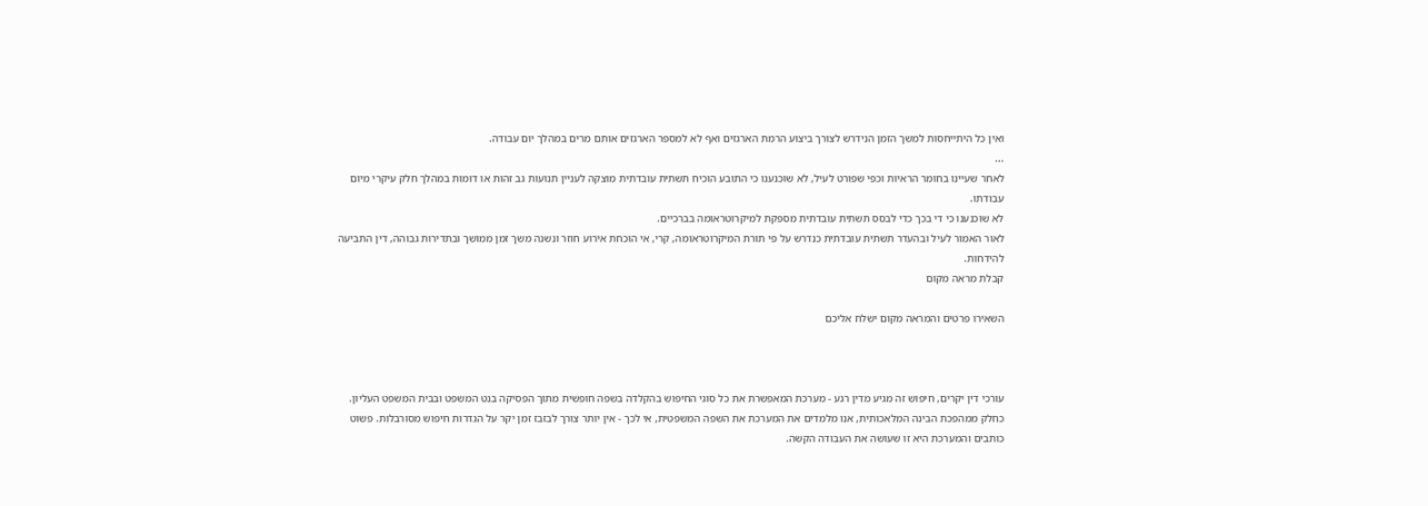ואין כל היתייחסות למשך הזמן הנידרש לצורך ביצוע הרמת הארגזים ואף לא למספר הארגזים אותם מרים במהלך יום עבודה.
...
לאחר שעיינו בחומר הראיות וכפי שפורט לעיל, לא שוכנענו כי התובע הוכיח תשתית עובדתית מוצקה לעניין תנועות גב זהות או דומות במהלך חלק עיקרי מיום עבודתו.
לא שוכנענו כי די בכך כדי לבסס תשתית עובדתית מספקת למיקרוטראומה בברכיים.
לאור האמור לעיל ובהעדר תשתית עובדתית כנדרש על פי תורת המיקרוטראומה, קרי, אי הוכחת אירוע חוזר ונשנה משך זמן ממושך ובתדירות גבוהה, דין התביעה להידחות.
קבלת מראה מקום

השאירו פרטים והמראה מקום ישלח אליכם



עורכי דין יקרים, חיפוש זה מגיע מדין רגע - מערכת המאפשרת את כל סוגי החיפוש בהקלדה בשפה חופשית מתוך הפסיקה בנט המשפט ובבית המשפט העליון. כחלק ממהפכת הבינה המלאכותית, אנו מלמדים את המערכת את השפה המשפטית, אי לכך - אין יותר צורך לבזבז זמן יקר על הגדרות חיפוש מסורבלות. פשוט כותבים והמערכת היא זו שעושה את העבודה הקשה.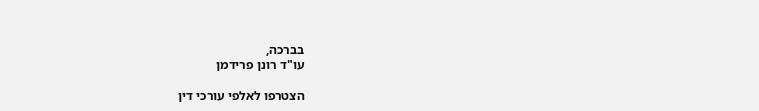בברכה,
עו"ד רונן פרידמן

הצטרפו לאלפי עורכי דין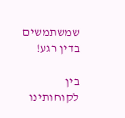שמשתמשים בדין רגע!

בין לקוחותינו